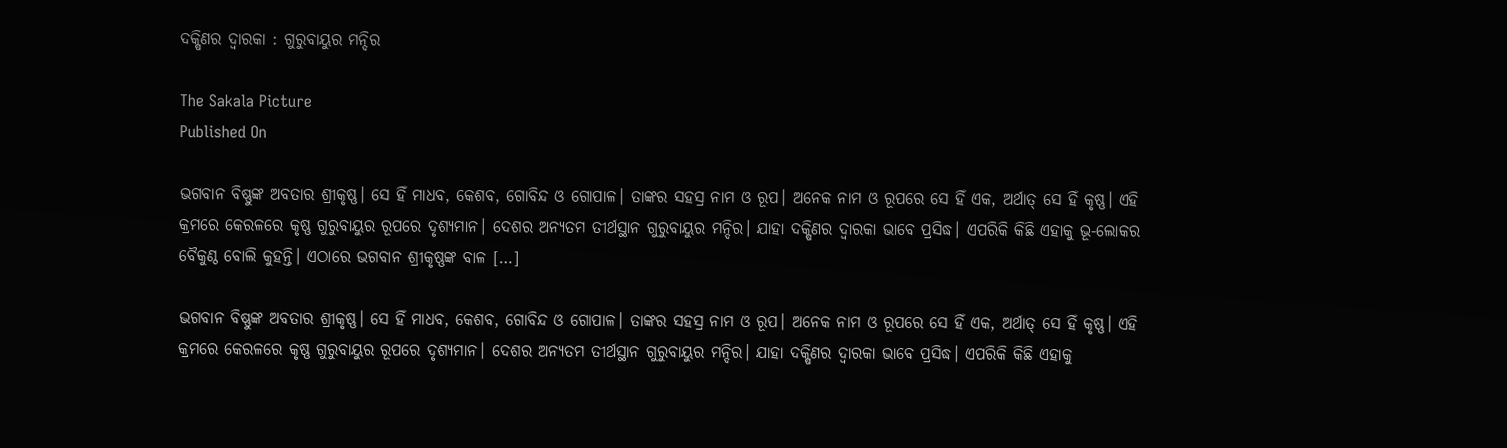ଦକ୍ଷିଣର ଦ୍ବାରକା : ଗୁରୁବାୟୁର ମନ୍ଦିର

The Sakala Picture
Published On

ଭଗବାନ ବିଷ୍ଣୁଙ୍କ ଅବତାର ଶ୍ରୀକୃଷ୍ଣ। ସେ ହିଁ ମାଧବ, କେଶବ, ଗୋବିନ୍ଦ ଓ ଗୋପାଳ। ତାଙ୍କର ସହସ୍ର ନାମ ଓ ରୂପ। ଅନେକ ନାମ ଓ ରୂପରେ ସେ ହିଁ ଏକ, ଅର୍ଥାତ୍‌ ସେ ହିଁ କୃଷ୍ଣ। ଏହି କ୍ରମରେ କେରଳରେ କୃଷ୍ଣ ଗୁରୁବାୟୁର ରୂପରେ ଦୃଶ୍ୟମାନ। ଦେଶର ଅନ୍ୟତମ ତୀର୍ଥସ୍ଥାନ ଗୁରୁବାୟୁର ମନ୍ଦିର। ଯାହା ଦକ୍ଷିଣର ଦ୍ବାରକା ଭାବେ ପ୍ରସିଦ୍ଧ। ଏପରିକି କିଛି ଏହାକୁ ଭୂ-ଲୋକର ବୈକୁଣ୍ଠ ବୋଲି କୁହନ୍ତି। ଏଠାରେ ଭଗବାନ ଶ୍ରୀକୃଷ୍ଣଙ୍କ ବାଳ […]

ଭଗବାନ ବିଷ୍ଣୁଙ୍କ ଅବତାର ଶ୍ରୀକୃଷ୍ଣ। ସେ ହିଁ ମାଧବ, କେଶବ, ଗୋବିନ୍ଦ ଓ ଗୋପାଳ। ତାଙ୍କର ସହସ୍ର ନାମ ଓ ରୂପ। ଅନେକ ନାମ ଓ ରୂପରେ ସେ ହିଁ ଏକ, ଅର୍ଥାତ୍‌ ସେ ହିଁ କୃଷ୍ଣ। ଏହି କ୍ରମରେ କେରଳରେ କୃଷ୍ଣ ଗୁରୁବାୟୁର ରୂପରେ ଦୃଶ୍ୟମାନ। ଦେଶର ଅନ୍ୟତମ ତୀର୍ଥସ୍ଥାନ ଗୁରୁବାୟୁର ମନ୍ଦିର। ଯାହା ଦକ୍ଷିଣର ଦ୍ବାରକା ଭାବେ ପ୍ରସିଦ୍ଧ। ଏପରିକି କିଛି ଏହାକୁ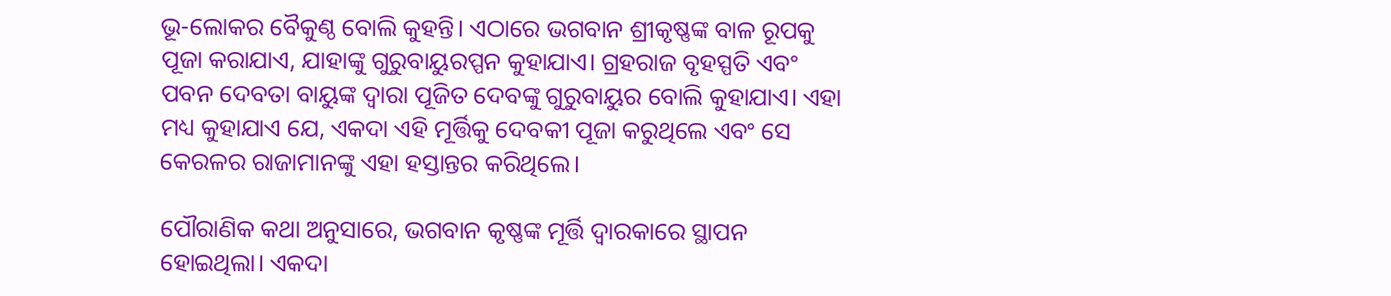ଭୂ-ଲୋକର ବୈକୁଣ୍ଠ ବୋଲି କୁହନ୍ତି। ଏଠାରେ ଭଗବାନ ଶ୍ରୀକୃଷ୍ଣଙ୍କ ବାଳ ରୂପକୁ ପୂଜା କରାଯାଏ, ଯାହାଙ୍କୁ ଗୁରୁବାୟୁରପ୍ପନ କୁହାଯାଏ। ଗ୍ରହରାଜ ବୃହସ୍ପତି ଏବଂ ପବନ ଦେବତା ବାୟୁଙ୍କ ଦ୍ୱାରା ପୂଜିତ ଦେବଙ୍କୁ ଗୁରୁବାୟୁର ବୋଲି କୁହାଯାଏ। ଏହା ମଧ୍ୟ କୁହାଯାଏ ଯେ, ଏକଦା ଏହି ମୂର୍ତ୍ତିକୁ ଦେବକୀ ପୂଜା କରୁଥିଲେ ଏବଂ ସେ କେରଳର ରାଜାମାନଙ୍କୁ ଏହା ହସ୍ତାନ୍ତର କରିଥିଲେ।

ପୌରାଣିକ କଥା ଅନୁସାରେ, ଭଗବାନ କୃଷ୍ଣଙ୍କ ମୂର୍ତ୍ତି ଦ୍ବାରକାରେ ସ୍ଥାପନ ହୋଇଥିଲା। ଏକଦା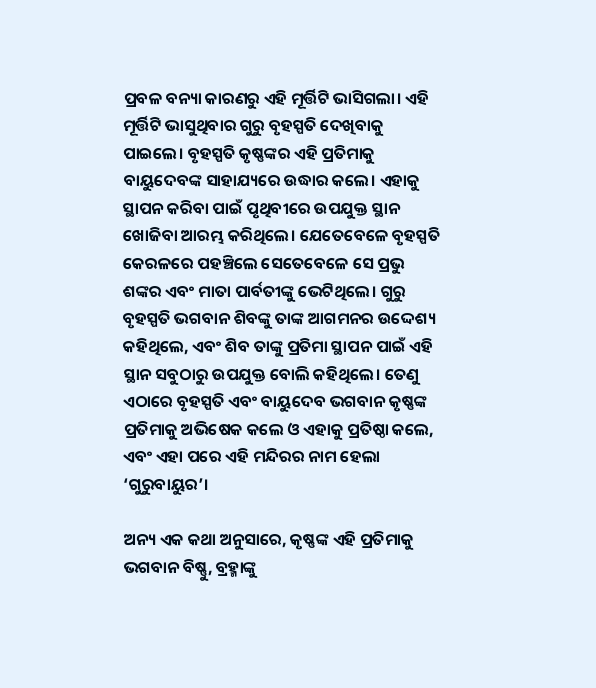ପ୍ରବଳ ବନ୍ୟା କାରଣରୁ ଏହି ମୂର୍ତ୍ତିଟି ଭାସିଗଲା। ଏହି ମୂର୍ତ୍ତିଟି ଭାସୁଥିବାର ଗୁରୁ ବୃହସ୍ପତି ଦେଖିବାକୁ ପାଇଲେ। ବୃହସ୍ପତି କୃଷ୍ଣଙ୍କର ଏହି ପ୍ରତିମାକୁ ବାୟୁଦେବଙ୍କ ସାହାଯ୍ୟରେ ଉଦ୍ଧାର କଲେ। ଏହାକୁ ସ୍ଥାପନ କରିବା ପାଇଁ ପୃଥିବୀରେ ଉପଯୁକ୍ତ ସ୍ଥାନ ଖୋଜିବା ଆରମ୍ଭ କରିଥିଲେ। ଯେତେବେଳେ ବୃହସ୍ପତି କେରଳରେ ପହଞ୍ଚିଲେ ସେତେବେଳେ ସେ ପ୍ରଭୁ ଶଙ୍କର ଏବଂ ମାତା ପାର୍ବତୀଙ୍କୁ ଭେଟିଥିଲେ। ଗୁରୁ ବୃହସ୍ପତି ଭଗବାନ ଶିବଙ୍କୁ ତାଙ୍କ ଆଗମନର ଉଦ୍ଦେଶ୍ୟ କହିଥିଲେ, ଏବଂ ଶିବ ତାଙ୍କୁ ପ୍ରତିମା ସ୍ଥାପନ ପାଇଁ ଏହି ସ୍ଥାନ ସବୁଠାରୁ ଉପଯୁକ୍ତ ବୋଲି କହିଥିଲେ। ତେଣୁ ଏଠାରେ ବୃହସ୍ପତି ଏବଂ ବାୟୁଦେବ ଭଗବାନ କୃଷ୍ଣଙ୍କ ପ୍ରତିମାକୁ ଅଭିଷେକ କଲେ ଓ ଏହାକୁ ପ୍ରତିଷ୍ଠା କଲେ, ଏବଂ ଏହା ପରେ ଏହି ମନ୍ଦିରର ନାମ ହେଲା ‘ଗୁରୁବାୟୁର’।

ଅନ୍ୟ ଏକ କଥା ଅନୁସାରେ, କୃଷ୍ଣଙ୍କ ଏହି ପ୍ରତିମାକୁ ଭଗବାନ ବିଷ୍ଣୁ, ବ୍ରହ୍ମାଙ୍କୁ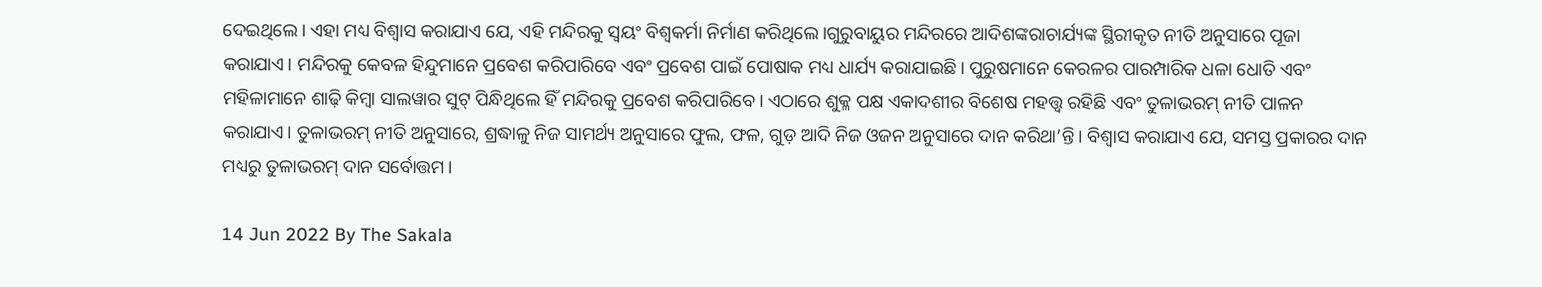ଦେଇଥିଲେ। ଏହା ମଧ୍ୟ ବିଶ୍ବାସ କରାଯାଏ ଯେ, ଏହି ମନ୍ଦିରକୁ ସ୍ବୟଂ ବିଶ୍ୱକର୍ମା ନିର୍ମାଣ କରିଥିଲେ।ଗୁରୁବାୟୁର ମନ୍ଦିରରେ ଆଦିଶଙ୍କରାଚାର୍ଯ୍ୟଙ୍କ ସ୍ଥିରୀକୃତ ନୀତି ଅନୁସାରେ ପୂଜା କରାଯାଏ। ମନ୍ଦିରକୁ କେବଳ ହିନ୍ଦୁମାନେ ପ୍ରବେଶ କରିପାରିବେ ଏବଂ ପ୍ରବେଶ ପାଇଁ ପୋଷାକ ମଧ୍ୟ ଧାର୍ଯ୍ୟ କରାଯାଇଛି। ପୁରୁଷମାନେ କେରଳର ପାରମ୍ପାରିକ ଧଳା ଧୋତି ଏବଂ ମହିଳାମାନେ ଶାଢ଼ି କିମ୍ବା ସାଲୱାର ସୁଟ୍ ପିନ୍ଧିଥିଲେ ହିଁ ମନ୍ଦିରକୁ ପ୍ରବେଶ କରିପାରିବେ। ଏଠାରେ ଶୁକ୍ଳ ପକ୍ଷ ଏକାଦଶୀର ବିଶେଷ ମହତ୍ତ୍ବ ରହିଛି ଏବଂ ତୁଳାଭରମ୍‌ ନୀତି ପାଳନ କରାଯାଏ। ତୁଳାଭରମ୍‌ ନୀତି ଅନୁସାରେ, ଶ୍ରଦ୍ଧାଳୁ ନିଜ ସାମର୍ଥ୍ୟ ଅନୁସାରେ ଫୁଲ, ଫଳ, ଗୁଡ଼ ଆଦି ନିଜ ଓଜନ ଅନୁସାରେ ଦାନ କରିଥା’ନ୍ତି। ବିଶ୍ବାସ କରାଯାଏ ଯେ, ସମସ୍ତ ପ୍ରକାରର ଦାନ ମଧ୍ୟରୁ ତୁଳାଭରମ୍‌ ଦାନ ସର୍ବୋତ୍ତମ।

14 Jun 2022 By The Sakala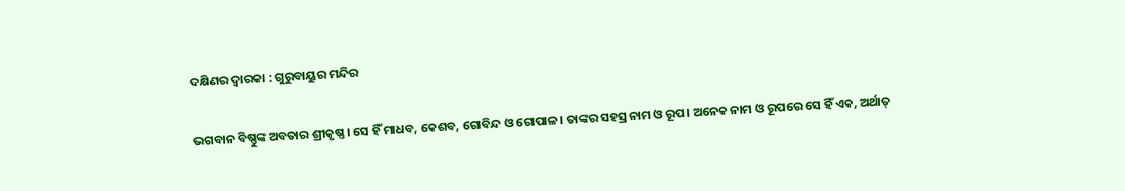ଦକ୍ଷିଣର ଦ୍ବାରକା : ଗୁରୁବାୟୁର ମନ୍ଦିର

ଭଗବାନ ବିଷ୍ଣୁଙ୍କ ଅବତାର ଶ୍ରୀକୃଷ୍ଣ। ସେ ହିଁ ମାଧବ, କେଶବ, ଗୋବିନ୍ଦ ଓ ଗୋପାଳ। ତାଙ୍କର ସହସ୍ର ନାମ ଓ ରୂପ। ଅନେକ ନାମ ଓ ରୂପରେ ସେ ହିଁ ଏକ, ଅର୍ଥାତ୍‌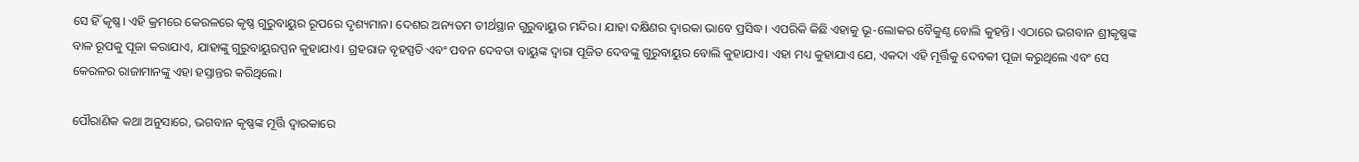ସେ ହିଁ କୃଷ୍ଣ। ଏହି କ୍ରମରେ କେରଳରେ କୃଷ୍ଣ ଗୁରୁବାୟୁର ରୂପରେ ଦୃଶ୍ୟମାନ। ଦେଶର ଅନ୍ୟତମ ତୀର୍ଥସ୍ଥାନ ଗୁରୁବାୟୁର ମନ୍ଦିର। ଯାହା ଦକ୍ଷିଣର ଦ୍ବାରକା ଭାବେ ପ୍ରସିଦ୍ଧ। ଏପରିକି କିଛି ଏହାକୁ ଭୂ-ଲୋକର ବୈକୁଣ୍ଠ ବୋଲି କୁହନ୍ତି। ଏଠାରେ ଭଗବାନ ଶ୍ରୀକୃଷ୍ଣଙ୍କ ବାଳ ରୂପକୁ ପୂଜା କରାଯାଏ, ଯାହାଙ୍କୁ ଗୁରୁବାୟୁରପ୍ପନ କୁହାଯାଏ। ଗ୍ରହରାଜ ବୃହସ୍ପତି ଏବଂ ପବନ ଦେବତା ବାୟୁଙ୍କ ଦ୍ୱାରା ପୂଜିତ ଦେବଙ୍କୁ ଗୁରୁବାୟୁର ବୋଲି କୁହାଯାଏ। ଏହା ମଧ୍ୟ କୁହାଯାଏ ଯେ, ଏକଦା ଏହି ମୂର୍ତ୍ତିକୁ ଦେବକୀ ପୂଜା କରୁଥିଲେ ଏବଂ ସେ କେରଳର ରାଜାମାନଙ୍କୁ ଏହା ହସ୍ତାନ୍ତର କରିଥିଲେ।

ପୌରାଣିକ କଥା ଅନୁସାରେ, ଭଗବାନ କୃଷ୍ଣଙ୍କ ମୂର୍ତ୍ତି ଦ୍ବାରକାରେ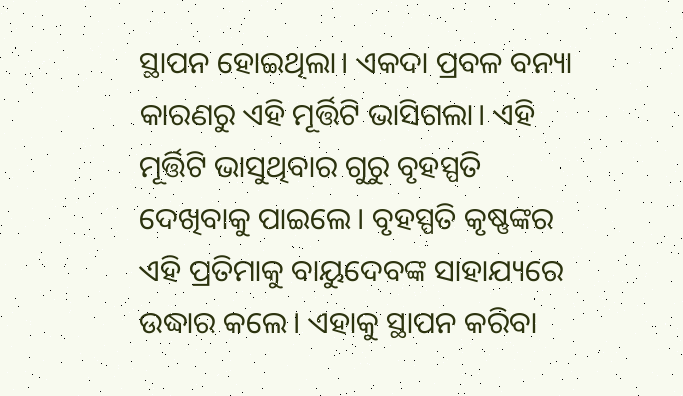ସ୍ଥାପନ ହୋଇଥିଲା। ଏକଦା ପ୍ରବଳ ବନ୍ୟା କାରଣରୁ ଏହି ମୂର୍ତ୍ତିଟି ଭାସିଗଲା। ଏହି ମୂର୍ତ୍ତିଟି ଭାସୁଥିବାର ଗୁରୁ ବୃହସ୍ପତି ଦେଖିବାକୁ ପାଇଲେ। ବୃହସ୍ପତି କୃଷ୍ଣଙ୍କର ଏହି ପ୍ରତିମାକୁ ବାୟୁଦେବଙ୍କ ସାହାଯ୍ୟରେ ଉଦ୍ଧାର କଲେ। ଏହାକୁ ସ୍ଥାପନ କରିବା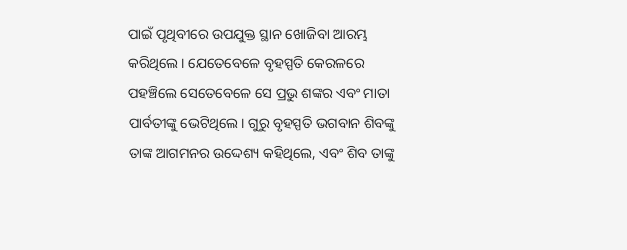ପାଇଁ ପୃଥିବୀରେ ଉପଯୁକ୍ତ ସ୍ଥାନ ଖୋଜିବା ଆରମ୍ଭ କରିଥିଲେ। ଯେତେବେଳେ ବୃହସ୍ପତି କେରଳରେ ପହଞ୍ଚିଲେ ସେତେବେଳେ ସେ ପ୍ରଭୁ ଶଙ୍କର ଏବଂ ମାତା ପାର୍ବତୀଙ୍କୁ ଭେଟିଥିଲେ। ଗୁରୁ ବୃହସ୍ପତି ଭଗବାନ ଶିବଙ୍କୁ ତାଙ୍କ ଆଗମନର ଉଦ୍ଦେଶ୍ୟ କହିଥିଲେ, ଏବଂ ଶିବ ତାଙ୍କୁ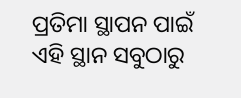ପ୍ରତିମା ସ୍ଥାପନ ପାଇଁ ଏହି ସ୍ଥାନ ସବୁଠାରୁ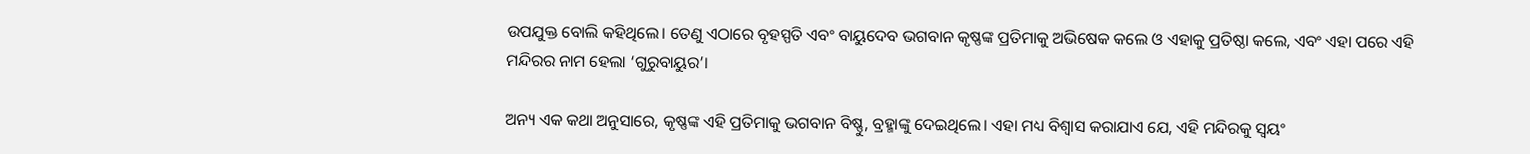ଉପଯୁକ୍ତ ବୋଲି କହିଥିଲେ। ତେଣୁ ଏଠାରେ ବୃହସ୍ପତି ଏବଂ ବାୟୁଦେବ ଭଗବାନ କୃଷ୍ଣଙ୍କ ପ୍ରତିମାକୁ ଅଭିଷେକ କଲେ ଓ ଏହାକୁ ପ୍ରତିଷ୍ଠା କଲେ, ଏବଂ ଏହା ପରେ ଏହି ମନ୍ଦିରର ନାମ ହେଲା ‘ଗୁରୁବାୟୁର’।

ଅନ୍ୟ ଏକ କଥା ଅନୁସାରେ, କୃଷ୍ଣଙ୍କ ଏହି ପ୍ରତିମାକୁ ଭଗବାନ ବିଷ୍ଣୁ, ବ୍ରହ୍ମାଙ୍କୁ ଦେଇଥିଲେ। ଏହା ମଧ୍ୟ ବିଶ୍ବାସ କରାଯାଏ ଯେ, ଏହି ମନ୍ଦିରକୁ ସ୍ବୟଂ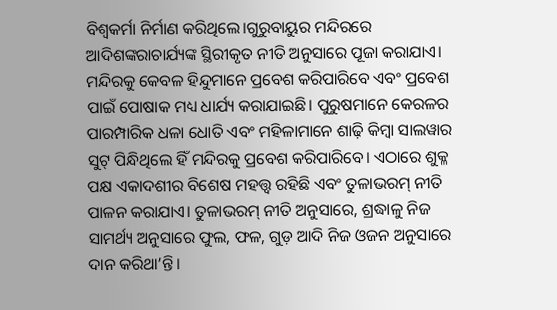ବିଶ୍ୱକର୍ମା ନିର୍ମାଣ କରିଥିଲେ।ଗୁରୁବାୟୁର ମନ୍ଦିରରେ ଆଦିଶଙ୍କରାଚାର୍ଯ୍ୟଙ୍କ ସ୍ଥିରୀକୃତ ନୀତି ଅନୁସାରେ ପୂଜା କରାଯାଏ। ମନ୍ଦିରକୁ କେବଳ ହିନ୍ଦୁମାନେ ପ୍ରବେଶ କରିପାରିବେ ଏବଂ ପ୍ରବେଶ ପାଇଁ ପୋଷାକ ମଧ୍ୟ ଧାର୍ଯ୍ୟ କରାଯାଇଛି। ପୁରୁଷମାନେ କେରଳର ପାରମ୍ପାରିକ ଧଳା ଧୋତି ଏବଂ ମହିଳାମାନେ ଶାଢ଼ି କିମ୍ବା ସାଲୱାର ସୁଟ୍ ପିନ୍ଧିଥିଲେ ହିଁ ମନ୍ଦିରକୁ ପ୍ରବେଶ କରିପାରିବେ। ଏଠାରେ ଶୁକ୍ଳ ପକ୍ଷ ଏକାଦଶୀର ବିଶେଷ ମହତ୍ତ୍ବ ରହିଛି ଏବଂ ତୁଳାଭରମ୍‌ ନୀତି ପାଳନ କରାଯାଏ। ତୁଳାଭରମ୍‌ ନୀତି ଅନୁସାରେ, ଶ୍ରଦ୍ଧାଳୁ ନିଜ ସାମର୍ଥ୍ୟ ଅନୁସାରେ ଫୁଲ, ଫଳ, ଗୁଡ଼ ଆଦି ନିଜ ଓଜନ ଅନୁସାରେ ଦାନ କରିଥା’ନ୍ତି।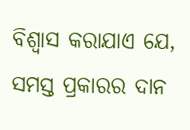ବିଶ୍ବାସ କରାଯାଏ ଯେ, ସମସ୍ତ ପ୍ରକାରର ଦାନ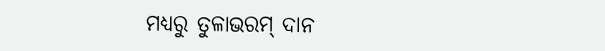ମଧ୍ୟରୁ ତୁଳାଭରମ୍‌ ଦାନ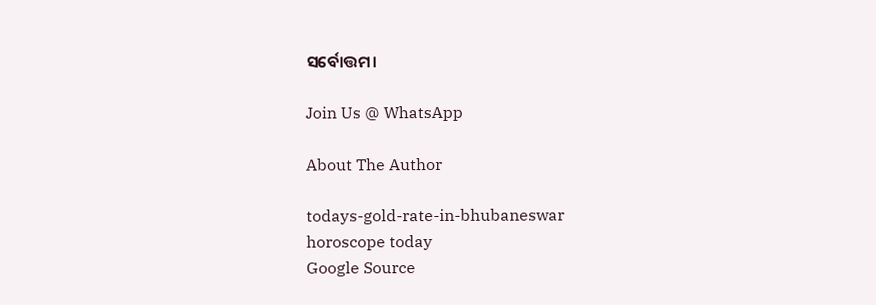ସର୍ବୋତ୍ତମ।

Join Us @ WhatsApp

About The Author

todays-gold-rate-in-bhubaneswar
horoscope today
Google Source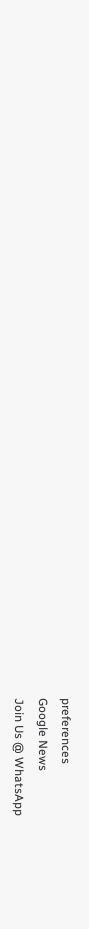preferences
Google News
Join Us @ WhatsApp